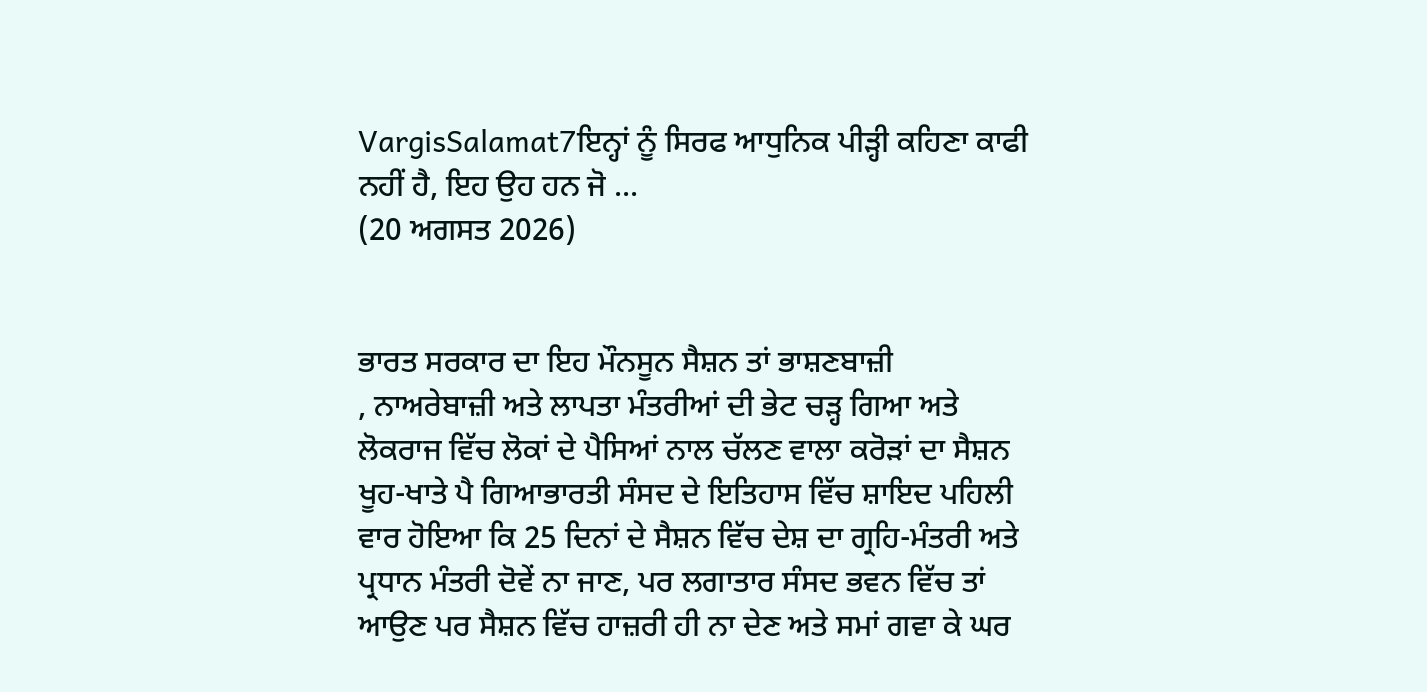VargisSalamat7ਇਨ੍ਹਾਂ ਨੂੰ ਸਿਰਫ ਆਧੁਨਿਕ ਪੀੜ੍ਹੀ ਕਹਿਣਾ ਕਾਫੀ ਨਹੀਂ ਹੈ, ਇਹ ਉਹ ਹਨ ਜੋ ...
(20 ਅਗਸਤ 2026)


ਭਾਰਤ ਸਰਕਾਰ ਦਾ ਇਹ ਮੌਨਸੂਨ ਸੈਸ਼ਨ ਤਾਂ ਭਾਸ਼ਣਬਾਜ਼ੀ
, ਨਾਅਰੇਬਾਜ਼ੀ ਅਤੇ ਲਾਪਤਾ ਮੰਤਰੀਆਂ ਦੀ ਭੇਟ ਚੜ੍ਹ ਗਿਆ ਅਤੇ ਲੋਕਰਾਜ ਵਿੱਚ ਲੋਕਾਂ ਦੇ ਪੈਸਿਆਂ ਨਾਲ ਚੱਲਣ ਵਾਲਾ ਕਰੋੜਾਂ ਦਾ ਸੈਸ਼ਨ ਖੂਹ-ਖਾਤੇ ਪੈ ਗਿਆਭਾਰਤੀ ਸੰਸਦ ਦੇ ਇਤਿਹਾਸ ਵਿੱਚ ਸ਼ਾਇਦ ਪਹਿਲੀ ਵਾਰ ਹੋਇਆ ਕਿ 25 ਦਿਨਾਂ ਦੇ ਸੈਸ਼ਨ ਵਿੱਚ ਦੇਸ਼ ਦਾ ਗ੍ਰਹਿ-ਮੰਤਰੀ ਅਤੇ ਪ੍ਰਧਾਨ ਮੰਤਰੀ ਦੋਵੇਂ ਨਾ ਜਾਣ, ਪਰ ਲਗਾਤਾਰ ਸੰਸਦ ਭਵਨ ਵਿੱਚ ਤਾਂ ਆਉਣ ਪਰ ਸੈਸ਼ਨ ਵਿੱਚ ਹਾਜ਼ਰੀ ਹੀ ਨਾ ਦੇਣ ਅਤੇ ਸਮਾਂ ਗਵਾ ਕੇ ਘਰ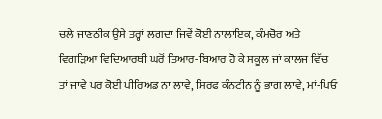ਚਲੇ ਜਾਣਠੀਕ ਉਸੇ ਤਰ੍ਹਾਂ ਲਗਦਾ ਜਿਵੇਂ ਕੋਈ ਨਾਲਾਇਕ, ਕੰਮਚੋਰ ਅਤੇ ਵਿਗੜਿਆ ਵਿਦਿਆਰਥੀ ਘਰੋਂ ਤਿਆਰ-ਬਿਆਰ ਹੋ ਕੇ ਸਕੂਲ ਜਾਂ ਕਾਲਜ ਵਿੱਚ ਤਾਂ ਜਾਵੇ ਪਰ ਕੋਈ ਪੀਰਿਅਡ ਨਾ ਲਾਵੇ, ਸਿਰਫ ਕੰਨਟੀਨ ਨੂੰ ਭਾਗ ਲਾਵੇ, ਮਾਂ-ਪਿਓ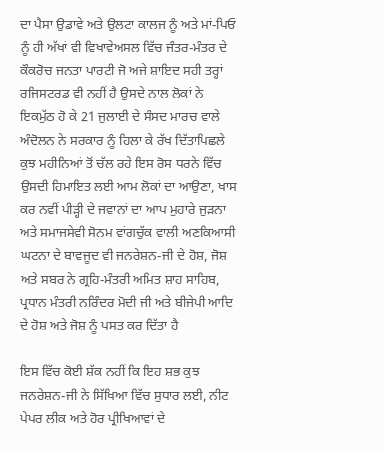ਦਾ ਪੈਸਾ ਉਡਾਵੇ ਅਤੇ ਉਲਟਾ ਕਾਲਜ ਨੂੰ ਅਤੇ ਮਾਂ-ਪਿਓ ਨੂੰ ਹੀ ਅੱਖਾਂ ਵੀ ਵਿਖਾਵੇਅਸਲ ਵਿੱਚ ਜੰਤਰ-ਮੰਤਰ ਦੇ ਕੌਕਰੋਚ ਜਨਤਾ ਪਾਰਟੀ ਜੋ ਅਜੇ ਸ਼ਾਇਦ ਸਹੀ ਤਰ੍ਹਾਂ ਰਜਿਸਟਰਡ ਵੀ ਨਹੀਂ ਹੈ ਉਸਦੇ ਨਾਲ ਲੋਕਾਂ ਨੇ ਇਕਮੁੱਠ ਹੋ ਕੇ 21 ਜੁਲਾਈ ਦੇ ਸੰਸਦ ਮਾਰਚ ਵਾਲੇ ਅੰਦੋਲਨ ਨੇ ਸਰਕਾਰ ਨੂੰ ਹਿਲਾ ਕੇ ਰੱਖ ਦਿੱਤਾਪਿਛਲੇ ਕੁਝ ਮਹੀਨਿਆਂ ਤੋਂ ਚੱਲ ਰਹੇ ਇਸ ਰੋਸ ਧਰਨੇ ਵਿੱਚ ਉਸਦੀ ਹਿਮਾਇਤ ਲਈ ਆਮ ਲੋਕਾਂ ਦਾ ਆਉਣਾ, ਖਾਸ ਕਰ ਨਵੀਂ ਪੀੜ੍ਹੀ ਦੇ ਜਵਾਨਾਂ ਦਾ ਆਪ ਮੁਹਾਰੇ ਜੁੜਨਾ ਅਤੇ ਸਮਾਜਸੇਵੀ ਸੋਨਮ ਵਾਂਗਚੁੱਕ ਵਾਲੀ ਅਣਕਿਆਸੀ ਘਟਨਾ ਦੇ ਬਾਵਜੂਦ ਵੀ ਜਨਰੇਸ਼ਨ-ਜੀ ਦੇ ਹੋਸ਼, ਜੋਸ਼ ਅਤੇ ਸਬਰ ਨੇ ਗ੍ਰਹਿ-ਮੰਤਰੀ ਅਮਿਤ ਸ਼ਾਹ ਸਾਹਿਬ, ਪ੍ਰਧਾਨ ਮੰਤਰੀ ਨਰਿੰਦਰ ਮੋਦੀ ਜੀ ਅਤੇ ਬੀਜੇਪੀ ਆਦਿ ਦੇ ਹੋਸ਼ ਅਤੇ ਜੋਸ਼ ਨੂੰ ਪਸਤ ਕਰ ਦਿੱਤਾ ਹੈ

ਇਸ ਵਿੱਚ ਕੋਈ ਸ਼ੱਕ ਨਹੀਂ ਕਿ ਇਹ ਸ਼ਭ ਕੁਝ ਜਨਰੇਸ਼ਨ-ਜੀ ਨੇ ਸਿੱਖਿਆ ਵਿੱਚ ਸੁਧਾਰ ਲਈ, ਨੀਟ ਪੇਪਰ ਲੀਕ ਅਤੇ ਹੋਰ ਪ੍ਰੀਖਿਆਵਾਂ ਦੇ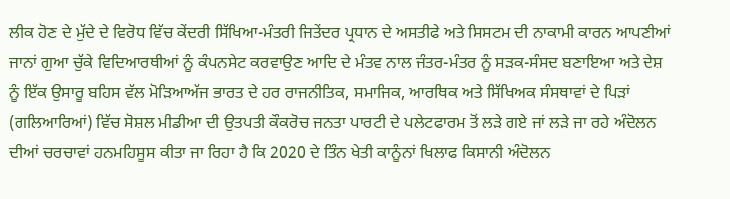ਲੀਕ ਹੋਣ ਦੇ ਮੁੱਦੇ ਦੇ ਵਿਰੋਧ ਵਿੱਚ ਕੇਂਦਰੀ ਸਿੱਖਿਆ-ਮੰਤਰੀ ਜਿਤੇਂਦਰ ਪ੍ਰਧਾਨ ਦੇ ਅਸਤੀਫੇ ਅਤੇ ਸਿਸਟਮ ਦੀ ਨਾਕਾਮੀ ਕਾਰਨ ਆਪਣੀਆਂ ਜਾਨਾਂ ਗੁਆ ਚੁੱਕੇ ਵਿਦਿਆਰਥੀਆਂ ਨੂੰ ਕੰਪਨਸੇਟ ਕਰਵਾਉਣ ਆਦਿ ਦੇ ਮੰਤਵ ਨਾਲ ਜੰਤਰ-ਮੰਤਰ ਨੂੰ ਸੜਕ-ਸੰਸਦ ਬਣਾਇਆ ਅਤੇ ਦੇਸ਼ ਨੂੰ ਇੱਕ ਉਸਾਰੂ ਬਹਿਸ ਵੱਲ ਮੋੜਿਆਅੱਜ ਭਾਰਤ ਦੇ ਹਰ ਰਾਜਨੀਤਿਕ, ਸਮਾਜਿਕ, ਆਰਥਿਕ ਅਤੇ ਸਿੱਖਿਅਕ ਸੰਸਥਾਵਾਂ ਦੇ ਪਿੜਾਂ (ਗਲਿਆਰਿਆਂ) ਵਿੱਚ ਸੋਸ਼ਲ ਮੀਡੀਆ ਦੀ ਉਤਪਤੀ ਕੌਕਰੋਚ ਜਨਤਾ ਪਾਰਟੀ ਦੇ ਪਲੇਟਫਾਰਮ ਤੋਂ ਲੜੇ ਗਏ ਜਾਂ ਲੜੇ ਜਾ ਰਹੇ ਅੰਦੋਲਨ ਦੀਆਂ ਚਰਚਾਵਾਂ ਹਨਮਹਿਸੂਸ ਕੀਤਾ ਜਾ ਰਿਹਾ ਹੈ ਕਿ 2020 ਦੇ ਤਿੰਨ ਖੇਤੀ ਕਾਨੂੰਨਾਂ ਖਿਲਾਫ ਕਿਸਾਨੀ ਅੰਦੋਲਨ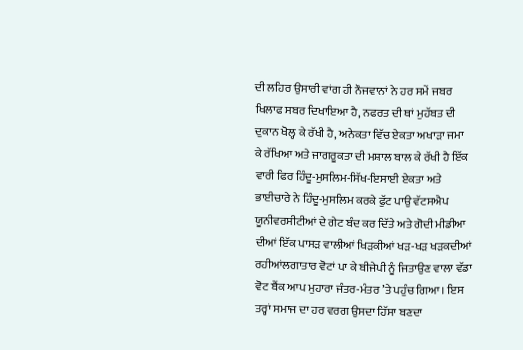ਦੀ ਲਹਿਰ ਉਸਾਰੀ ਵਾਂਗ ਹੀ ਨੌਜਵਾਨਾਂ ਨੇ ਹਰ ਸਮੇਂ ਜਬਰ ਖਿਲਾਫ ਸਬਰ ਦਿਖਾਇਆ ਹੈ, ਨਫਰਤ ਦੀ ਥਾਂ ਮੁਹੱਬਤ ਦੀ ਦੁਕਾਨ ਖੋਲ੍ਹ ਕੇ ਰੱਖੀ ਹੈ, ਅਨੇਕਤਾ ਵਿੱਚ ਏਕਤਾ ਅਖਾੜਾ ਜਮਾ ਕੇ ਰੱਖਿਆ ਅਤੇ ਜਾਗਰੂਕਤਾ ਦੀ ਮਸ਼ਾਲ ਬਾਲ ਕੇ ਰੱਖੀ ਹੈ ਇੱਕ ਵਾਰੀ ਫਿਰ ਹਿੰਦੂ-ਮੁਸਲਿਮ-ਸਿੱਖ-ਇਸਾਈ ਏਕਤਾ ਅਤੇ ਭਾਈਚਾਰੇ ਨੇ ਹਿੰਦੂ-ਮੁਸਲਿਮ ਕਰਕੇ ਫੁੱਟ ਪਾਉ ਵੱਟਸਐਪ ਯੂਨੀਵਰਸੀਟੀਆਂ ਦੇ ਗੇਟ ਬੰਦ ਕਰ ਦਿੱਤੇ ਅਤੇ ਗੋਦੀ ਮੀਡੀਆ ਦੀਆਂ ਇੱਕ ਪਾਸੜ ਵਾਲੀਆਂ ਖਿੜਕੀਆਂ ਖੜ-ਖੜ ਖੜਕਦੀਆਂ ਰਹੀਆਂਲਗਾਤਾਰ ਵੋਟਾਂ ਪਾ ਕੇ ਬੀਜੇਪੀ ਨੂੰ ਜਿਤਾਉਣ ਵਾਲਾ ਵੱਡਾ ਵੋਟ ਬੈਂਕ ਆਪ ਮੁਹਾਰਾ ਜੰਤਰ-ਮੰਤਰ ’ਤੇ ਪਹੁੰਚ ਗਿਆ। ਇਸ ਤਰ੍ਹਾਂ ਸਮਾਜ ਦਾ ਹਰ ਵਰਗ ਉਸਦਾ ਹਿੱਸਾ ਬਣਦਾ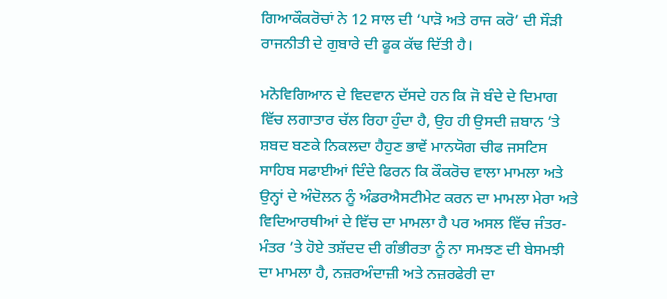ਗਿਆਕੌਕਰੋਚਾਂ ਨੇ 12 ਸਾਲ ਦੀ ‘ਪਾੜੋ ਅਤੇ ਰਾਜ ਕਰੋ’ ਦੀ ਸੌੜੀ ਰਾਜਨੀਤੀ ਦੇ ਗੁਬਾਰੇ ਦੀ ਫੂਕ ਕੱਢ ਦਿੱਤੀ ਹੈ।

ਮਨੋਵਿਗਿਆਨ ਦੇ ਵਿਦਵਾਨ ਦੱਸਦੇ ਹਨ ਕਿ ਜੋ ਬੰਦੇ ਦੇ ਦਿਮਾਗ ਵਿੱਚ ਲਗਾਤਾਰ ਚੱਲ ਰਿਹਾ ਹੁੰਦਾ ਹੈ, ਉਹ ਹੀ ਉਸਦੀ ਜ਼ਬਾਨ ’ਤੇ ਸ਼ਬਦ ਬਣਕੇ ਨਿਕਲਦਾ ਹੈਹੁਣ ਭਾਵੇਂ ਮਾਨਯੋਗ ਚੀਫ ਜਸਟਿਸ ਸਾਹਿਬ ਸਫਾਈਆਂ ਦਿੰਦੇ ਫਿਰਨ ਕਿ ਕੌਕਰੋਚ ਵਾਲਾ ਮਾਮਲਾ ਅਤੇ ਉਨ੍ਹਾਂ ਦੇ ਅੰਦੋਲਨ ਨੂੰ ਅੰਡਰਐਸਟੀਮੇਟ ਕਰਨ ਦਾ ਮਾਮਲਾ ਮੇਰਾ ਅਤੇ ਵਿਦਿਆਰਥੀਆਂ ਦੇ ਵਿੱਚ ਦਾ ਮਾਮਲਾ ਹੈ ਪਰ ਅਸਲ ਵਿੱਚ ਜੰਤਰ-ਮੰਤਰ ’ਤੇ ਹੋਏ ਤਸ਼ੱਦਦ ਦੀ ਗੰਭੀਰਤਾ ਨੂੰ ਨਾ ਸਮਝਣ ਦੀ ਬੇਸਮਝੀ ਦਾ ਮਾਮਲਾ ਹੈ, ਨਜ਼ਰਅੰਦਾਜ਼ੀ ਅਤੇ ਨਜ਼ਰਫੇਰੀ ਦਾ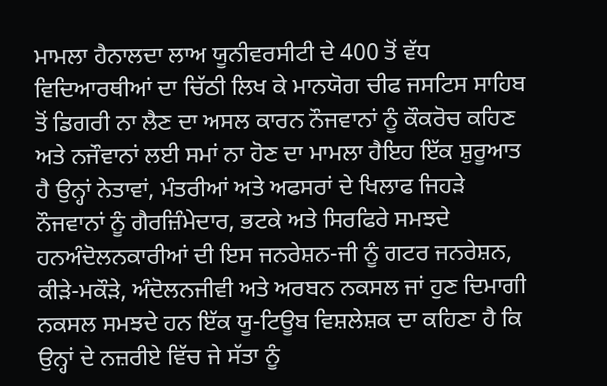ਮਾਮਲਾ ਹੈਨਾਲਦਾ ਲਾਅ ਯੂਨੀਵਰਸੀਟੀ ਦੇ 400 ਤੋਂ ਵੱਧ ਵਿਦਿਆਰਥੀਆਂ ਦਾ ਚਿੱਠੀ ਲਿਖ ਕੇ ਮਾਨਯੋਗ ਚੀਫ ਜਸਟਿਸ ਸਾਹਿਬ ਤੋਂ ਡਿਗਰੀ ਨਾ ਲੈਣ ਦਾ ਅਸਲ ਕਾਰਨ ਨੌਜਵਾਨਾਂ ਨੂੰ ਕੌਕਰੋਚ ਕਹਿਣ ਅਤੇ ਨਜੌਵਾਨਾਂ ਲਈ ਸਮਾਂ ਨਾ ਹੋਣ ਦਾ ਮਾਮਲਾ ਹੈਇਹ ਇੱਕ ਸ਼ੁਰੂਆਤ ਹੈ ਉਨ੍ਹਾਂ ਨੇਤਾਵਾਂ, ਮੰਤਰੀਆਂ ਅਤੇ ਅਫਸਰਾਂ ਦੇ ਖਿਲਾਫ ਜਿਹੜੇ ਨੌਜਵਾਨਾਂ ਨੂੰ ਗੈਰਜ਼ਿੰਮੇਦਾਰ, ਭਟਕੇ ਅਤੇ ਸਿਰਫਿਰੇ ਸਮਝਦੇ ਹਨਅੰਦੋਲਨਕਾਰੀਆਂ ਦੀ ਇਸ ਜਨਰੇਸ਼ਨ-ਜੀ ਨੂੰ ਗਟਰ ਜਨਰੇਸ਼ਨ, ਕੀੜੇ-ਮਕੌੜੇ, ਅੰਦੋਲਨਜੀਵੀ ਅਤੇ ਅਰਬਨ ਨਕਸਲ ਜਾਂ ਹੁਣ ਦਿਮਾਗੀ ਨਕਸਲ ਸਮਝਦੇ ਹਨ ਇੱਕ ਯੂ-ਟਿਊਬ ਵਿਸ਼ਲੇਸ਼ਕ ਦਾ ਕਹਿਣਾ ਹੈ ਕਿ ਉਨ੍ਹਾਂ ਦੇ ਨਜ਼ਰੀਏ ਵਿੱਚ ਜੇ ਸੱਤਾ ਨੂੰ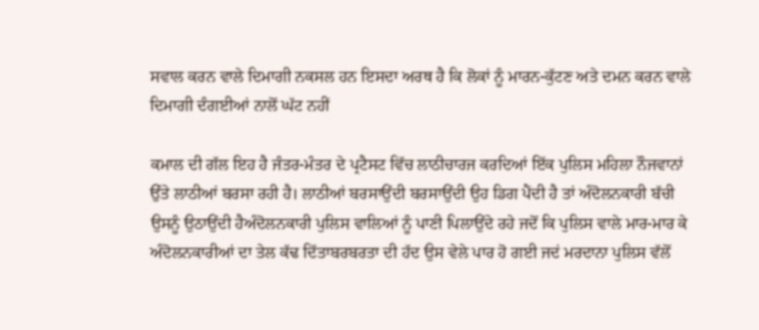ਸਵਾਲ ਕਰਨ ਵਾਲੇ ਦਿਮਾਗੀ ਨਕਸਲ ਹਨ ਇਸਦਾ ਅਰਥ ਹੈ ਕਿ ਲੋਕਾਂ ਨੂੰ ਮਾਰਨ-ਕੁੱਟਣ ਅਤੇ ਦਮਨ ਕਰਨ ਵਾਲੇ ਦਿਮਾਗੀ ਦੰਗਈਆਂ ਨਾਲੋਂ ਘੱਟ ਨਹੀਂ

ਕਮਾਲ ਦੀ ਗੱਲ ਇਹ ਹੈ ਜੰਤਰ-ਮੰਤਰ ਦੇ ਪ੍ਰਟੈਸਟ ਵਿੱਚ ਲਾਠੀਚਾਰਜ ਕਰਦਿਆਂ ਇੱਕ ਪੁਲਿਸ ਮਹਿਲਾ ਨੌਜਵਾਨਾਂ ਉੱਤੇ ਲਾਠੀਆਂ ਬਰਸਾ ਰਹੀ ਹੈ। ਲਾਠੀਆਂ ਬਰਸਾਉਂਦੀ ਬਰਸਾਉਂਦੀ ਉਹ ਡਿਗ ਪੈਂਦੀ ਹੈ ਤਾਂ ਅੰਦੋਲਨਕਾਰੀ ਬੱਚੀ ਉਸਨੂੰ ਉਠਾਉਂਦੀ ਹੈਅੰਦੋਲਨਕਾਰੀ ਪੁਲਿਸ ਵਾਲਿਆਂ ਨੂੰ ਪਾਣੀ ਪਿਲਾਉਂਦੇ ਰਹੇ ਜਦੋਂ ਕਿ ਪੁਲਿਸ ਵਾਲੇ ਮਾਰ-ਮਾਰ ਕੇ ਅੰਦੋਲਨਕਾਰੀਆਂ ਦਾ ਤੇਲ ਕੱਢ ਦਿੱਤਾਬਰਬਰਤਾ ਦੀ ਹੱਦ ਉਸ ਵੇਲੇ ਪਾਰ ਹੋ ਗਈ ਜਦਂ ਮਰਦਾਨਾ ਪੁਲਿਸ ਵੱਲੋਂ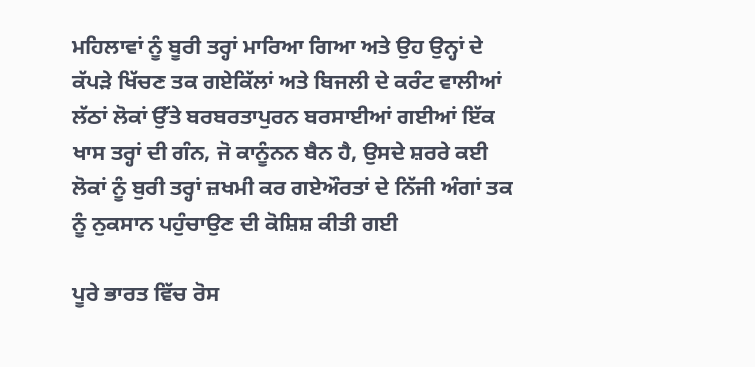ਮਹਿਲਾਵਾਂ ਨੂੰ ਬੂਰੀ ਤਰ੍ਹਾਂ ਮਾਰਿਆ ਗਿਆ ਅਤੇ ਉਹ ਉਨ੍ਹਾਂ ਦੇ ਕੱਪੜੇ ਖਿੱਚਣ ਤਕ ਗਏਕਿੱਲਾਂ ਅਤੇ ਬਿਜਲੀ ਦੇ ਕਰੰਟ ਵਾਲੀਆਂ ਲੱਠਾਂ ਲੋਕਾਂ ਉੱਤੇ ਬਰਬਰਤਾਪੁਰਨ ਬਰਸਾਈਆਂ ਗਈਆਂ ਇੱਕ ਖਾਸ ਤਰ੍ਹਾਂ ਦੀ ਗੰਨ, ਜੋ ਕਾਨੂੰਨਨ ਬੈਨ ਹੈ, ਉਸਦੇ ਸ਼ਰਰੇ ਕਈ ਲੋਕਾਂ ਨੂੰ ਬੁਰੀ ਤਰ੍ਹਾਂ ਜ਼ਖਮੀ ਕਰ ਗਏਔਰਤਾਂ ਦੇ ਨਿੱਜੀ ਅੰਗਾਂ ਤਕ ਨੂੰ ਨੁਕਸਾਨ ਪਹੁੰਚਾਉਣ ਦੀ ਕੋਸ਼ਿਸ਼ ਕੀਤੀ ਗਈ

ਪੂਰੇ ਭਾਰਤ ਵਿੱਚ ਰੋਸ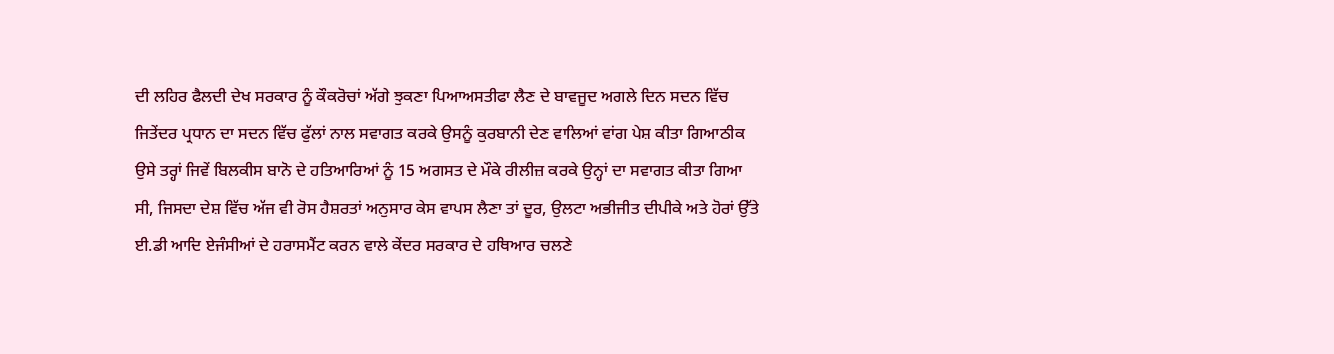ਦੀ ਲਹਿਰ ਫੈਲਦੀ ਦੇਖ ਸਰਕਾਰ ਨੂੰ ਕੌਕਰੋਚਾਂ ਅੱਗੇ ਝੁਕਣਾ ਪਿਆਅਸਤੀਫਾ ਲੈਣ ਦੇ ਬਾਵਜੂਦ ਅਗਲੇ ਦਿਨ ਸਦਨ ਵਿੱਚ ਜਿਤੇਂਦਰ ਪ੍ਰਧਾਨ ਦਾ ਸਦਨ ਵਿੱਚ ਫੁੱਲਾਂ ਨਾਲ ਸਵਾਗਤ ਕਰਕੇ ਉਸਨੂੰ ਕੁਰਬਾਨੀ ਦੇਣ ਵਾਲਿਆਂ ਵਾਂਗ ਪੇਸ਼ ਕੀਤਾ ਗਿਆਠੀਕ ਉਸੇ ਤਰ੍ਹਾਂ ਜਿਵੇਂ ਬਿਲਕੀਸ ਬਾਨੋ ਦੇ ਹਤਿਆਰਿਆਂ ਨੂੰ 15 ਅਗਸਤ ਦੇ ਮੌਕੇ ਰੀਲੀਜ਼ ਕਰਕੇ ਉਨ੍ਹਾਂ ਦਾ ਸਵਾਗਤ ਕੀਤਾ ਗਿਆ ਸੀ, ਜਿਸਦਾ ਦੇਸ਼ ਵਿੱਚ ਅੱਜ ਵੀ ਰੋਸ ਹੈਸ਼ਰਤਾਂ ਅਨੁਸਾਰ ਕੇਸ ਵਾਪਸ ਲੈਣਾ ਤਾਂ ਦੂਰ, ਉਲਟਾ ਅਭੀਜੀਤ ਦੀਪੀਕੇ ਅਤੇ ਹੋਰਾਂ ਉੱਤੇ ਈ.ਡੀ ਆਦਿ ਏਜੰਸੀਆਂ ਦੇ ਹਰਾਸਮੈਂਟ ਕਰਨ ਵਾਲੇ ਕੇਂਦਰ ਸਰਕਾਰ ਦੇ ਹਥਿਆਰ ਚਲਣੇ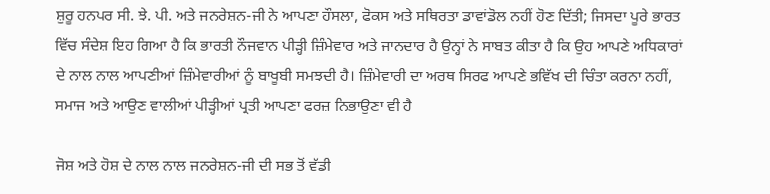ਸ਼ੁਰੂ ਹਨਪਰ ਸੀ. ਝੇ. ਪੀ. ਅਤੇ ਜਨਰੇਸ਼ਨ-ਜੀ ਨੇ ਆਪਣਾ ਹੌਸਲਾ, ਫੋਕਸ ਅਤੇ ਸਥਿਰਤਾ ਡਾਵਾਂਡੋਲ ਨਹੀਂ ਹੋਣ ਦਿੱਤੀ; ਜਿਸਦਾ ਪੂਰੇ ਭਾਰਤ ਵਿੱਚ ਸੰਦੇਸ਼ ਇਹ ਗਿਆ ਹੈ ਕਿ ਭਾਰਤੀ ਨੌਜਵਾਨ ਪੀੜ੍ਹੀ ਜ਼ਿੰਮੇਵਾਰ ਅਤੇ ਜਾਨਦਾਰ ਹੈ ਉਨ੍ਹਾਂ ਨੇ ਸਾਬਤ ਕੀਤਾ ਹੈ ਕਿ ਉਹ ਆਪਣੇ ਅਧਿਕਾਰਾਂ ਦੇ ਨਾਲ ਨਾਲ ਆਪਣੀਆਂ ਜ਼ਿੰਮੇਵਾਰੀਆਂ ਨੂੰ ਬਾਖੂਬੀ ਸਮਝਦੀ ਹੈ। ਜ਼ਿੰਮੇਵਾਰੀ ਦਾ ਅਰਥ ਸਿਰਫ ਆਪਣੇ ਭਵਿੱਖ ਦੀ ਚਿੰਤਾ ਕਰਨਾ ਨਹੀਂ, ਸਮਾਜ ਅਤੇ ਆਉਣ ਵਾਲੀਆਂ ਪੀੜ੍ਹੀਆਂ ਪ੍ਰਤੀ ਆਪਣਾ ਫਰਜ਼ ਨਿਭਾਉਣਾ ਵੀ ਹੈ

ਜੋਸ਼ ਅਤੇ ਹੋਸ਼ ਦੇ ਨਾਲ ਨਾਲ ਜਨਰੇਸ਼ਨ-ਜੀ ਦੀ ਸਭ ਤੋਂ ਵੱਡੀ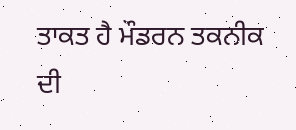ਤਾਕਤ ਹੈ ਮੌਡਰਨ ਤਕਨੀਕ ਦੀ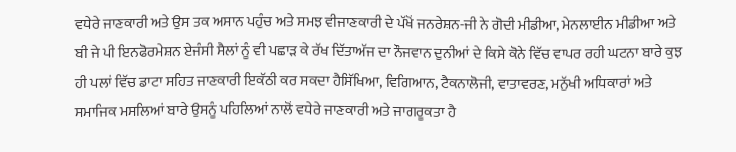ਵਧੇਰੇ ਜਾਣਕਾਰੀ ਅਤੇ ਉਸ ਤਕ ਅਸਾਨ ਪਹੁੰਚ ਅਤੇ ਸਮਝ ਵੀਜਾਣਕਾਰੀ ਦੇ ਪੱਖੋਂ ਜਨਰੇਸ਼ਨ-ਜੀ ਨੇ ਗੋਦੀ ਮੀਡੀਆ, ਮੇਨਲਾਈਨ ਮੀਡੀਆ ਅਤੇ ਬੀ ਜੇ ਪੀ ਇਨਫੋਰਮੇਸ਼ਨ ਏਜੰਸੀ ਸੈਲਾਂ ਨੂੰ ਵੀ ਪਛਾੜ ਕੇ ਰੱਖ ਦਿੱਤਾਅੱਜ ਦਾ ਨੌਜਵਾਨ ਦੁਨੀਆਂ ਦੇ ਕਿਸੇ ਕੋਨੇ ਵਿੱਚ ਵਾਪਰ ਰਹੀ ਘਟਨਾ ਬਾਰੇ ਕੁਝ ਹੀ ਪਲਾਂ ਵਿੱਚ ਡਾਟਾ ਸਹਿਤ ਜਾਣਕਾਰੀ ਇਕੱਠੀ ਕਰ ਸਕਦਾ ਹੈਸਿੱਖਿਆ, ਵਿਗਿਆਨ, ਟੈਕਨਾਲੋਜੀ, ਵਾਤਾਵਰਣ, ਮਨੁੱਖੀ ਅਧਿਕਾਰਾਂ ਅਤੇ ਸਮਾਜਿਕ ਮਸਲਿਆਂ ਬਾਰੇ ਉਸਨੂੰ ਪਹਿਲਿਆਂ ਨਾਲੋਂ ਵਧੇਰੇ ਜਾਣਕਾਰੀ ਅਤੇ ਜਾਗਰੂਕਤਾ ਹੈ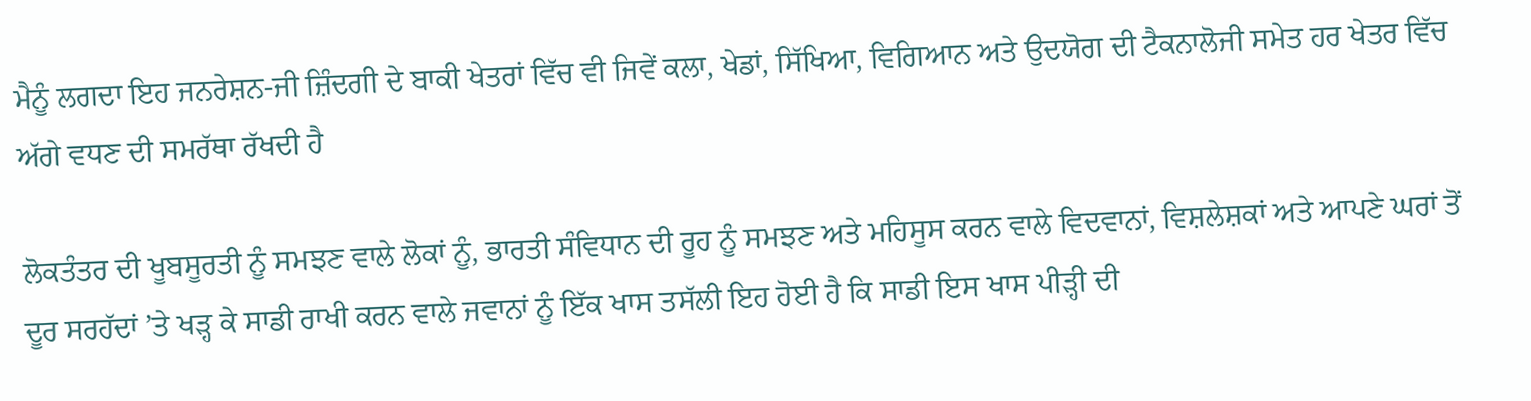ਮੈਨੂੰ ਲਗਦਾ ਇਹ ਜਨਰੇਸ਼ਨ-ਜੀ ਜ਼ਿੰਦਗੀ ਦੇ ਬਾਕੀ ਖੇਤਰਾਂ ਵਿੱਚ ਵੀ ਜਿਵੇਂ ਕਲਾ, ਖੇਡਾਂ, ਸਿੱਖਿਆ, ਵਿਗਿਆਨ ਅਤੇ ਉਦਯੋਗ ਦੀ ਟੈਕਨਾਲੋਜੀ ਸਮੇਤ ਹਰ ਖੇਤਰ ਵਿੱਚ ਅੱਗੇ ਵਧਣ ਦੀ ਸਮਰੱਥਾ ਰੱਖਦੀ ਹੈ

ਲੋਕਤੰਤਰ ਦੀ ਖੂਬਸੂਰਤੀ ਨੂੰ ਸਮਝਣ ਵਾਲੇ ਲੋਕਾਂ ਨੂੰ, ਭਾਰਤੀ ਸੰਵਿਧਾਨ ਦੀ ਰੂਹ ਨੂੰ ਸਮਝਣ ਅਤੇ ਮਹਿਸੂਸ ਕਰਨ ਵਾਲੇ ਵਿਦਵਾਨਾਂ, ਵਿਸ਼ਲੇਸ਼ਕਾਂ ਅਤੇ ਆਪਣੇ ਘਰਾਂ ਤੋਂ ਦੂਰ ਸਰਹੱਦਾਂ ’ਤੇ ਖੜ੍ਹ ਕੇ ਸਾਡੀ ਰਾਖੀ ਕਰਨ ਵਾਲੇ ਜਵਾਨਾਂ ਨੂੰ ਇੱਕ ਖਾਸ ਤਸੱਲੀ ਇਹ ਹੋਈ ਹੈ ਕਿ ਸਾਡੀ ਇਸ ਖਾਸ ਪੀੜ੍ਹੀ ਦੀ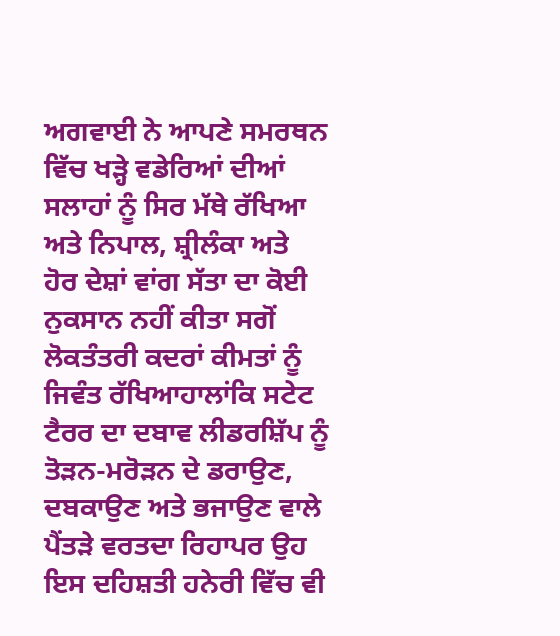ਅਗਵਾਈ ਨੇ ਆਪਣੇ ਸਮਰਥਨ ਵਿੱਚ ਖੜ੍ਹੇ ਵਡੇਰਿਆਂ ਦੀਆਂ ਸਲਾਹਾਂ ਨੂੰ ਸਿਰ ਮੱਥੇ ਰੱਖਿਆ ਅਤੇ ਨਿਪਾਲ, ਸ਼੍ਰੀਲੰਕਾ ਅਤੇ ਹੋਰ ਦੇਸ਼ਾਂ ਵਾਂਗ ਸੱਤਾ ਦਾ ਕੋਈ ਨੁਕਸਾਨ ਨਹੀਂ ਕੀਤਾ ਸਗੋਂ ਲੋਕਤੰਤਰੀ ਕਦਰਾਂ ਕੀਮਤਾਂ ਨੂੰ ਜਿਵੰਤ ਰੱਖਿਆਹਾਲਾਂਕਿ ਸਟੇਟ ਟੈਰਰ ਦਾ ਦਬਾਵ ਲੀਡਰਸ਼ਿੱਪ ਨੂੰ ਤੋੜਨ-ਮਰੋੜਨ ਦੇ ਡਰਾਉਣ, ਦਬਕਾਉਣ ਅਤੇ ਭਜਾਉਣ ਵਾਲੇ ਪੈਂਤੜੇ ਵਰਤਦਾ ਰਿਹਾਪਰ ਉਹ ਇਸ ਦਹਿਸ਼ਤੀ ਹਨੇਰੀ ਵਿੱਚ ਵੀ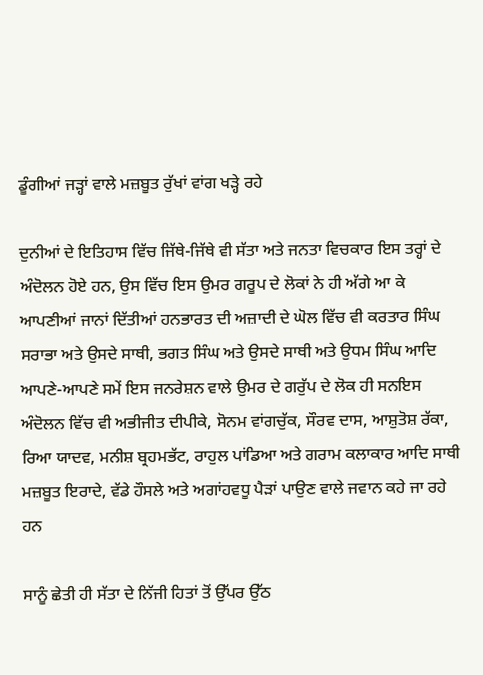ਡੂੰਗੀਆਂ ਜੜ੍ਹਾਂ ਵਾਲੇ ਮਜ਼ਬੂਤ ਰੁੱਖਾਂ ਵਾਂਗ ਖੜ੍ਹੇ ਰਹੇ

ਦੁਨੀਆਂ ਦੇ ਇਤਿਹਾਸ ਵਿੱਚ ਜਿੱਥੇ-ਜਿੱਥੇ ਵੀ ਸੱਤਾ ਅਤੇ ਜਨਤਾ ਵਿਚਕਾਰ ਇਸ ਤਰ੍ਹਾਂ ਦੇ ਅੰਦੋਲਨ ਹੋਏ ਹਨ, ਉਸ ਵਿੱਚ ਇਸ ਉਮਰ ਗਰੂਪ ਦੇ ਲੋਕਾਂ ਨੇ ਹੀ ਅੱਗੇ ਆ ਕੇ ਆਪਣੀਆਂ ਜਾਨਾਂ ਦਿੱਤੀਆਂ ਹਨਭਾਰਤ ਦੀ ਅਜ਼ਾਦੀ ਦੇ ਘੋਲ ਵਿੱਚ ਵੀ ਕਰਤਾਰ ਸਿੰਘ ਸਰਾਭਾ ਅਤੇ ਉਸਦੇ ਸਾਥੀ, ਭਗਤ ਸਿੰਘ ਅਤੇ ਉਸਦੇ ਸਾਥੀ ਅਤੇ ਉਧਮ ਸਿੰਘ ਆਦਿ ਆਪਣੇ-ਆਪਣੇ ਸਮੇਂ ਇਸ ਜਨਰੇਸ਼ਨ ਵਾਲੇ ਉਮਰ ਦੇ ਗਰੁੱਪ ਦੇ ਲੋਕ ਹੀ ਸਨਇਸ ਅੰਦੋਲਨ ਵਿੱਚ ਵੀ ਅਭੀਜੀਤ ਦੀਪੀਕੇ, ਸੋਨਮ ਵਾਂਗਚੁੱਕ, ਸੌਰਵ ਦਾਸ, ਆਸ਼ੁਤੋਸ਼ ਰੱਕਾ, ਰਿਆ ਯਾਦਵ, ਮਨੀਸ਼ ਬ੍ਰਹਮਭੱਟ, ਰਾਹੁਲ ਪਾਂਡਿਆ ਅਤੇ ਗਰਾਮ ਕਲਾਕਾਰ ਆਦਿ ਸਾਥੀ ਮਜ਼ਬੂਤ ਇਰਾਦੇ, ਵੱਡੇ ਹੌਸਲੇ ਅਤੇ ਅਗਾਂਹਵਧੂ ਪੈੜਾਂ ਪਾਉਣ ਵਾਲੇ ਜਵਾਨ ਕਹੇ ਜਾ ਰਹੇ ਹਨ

ਸਾਨੂੰ ਛੇਤੀ ਹੀ ਸੱਤਾ ਦੇ ਨਿੱਜੀ ਹਿਤਾਂ ਤੋਂ ਉੱਪਰ ਉੱਠ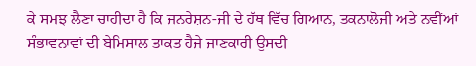ਕੇ ਸਮਝ ਲੈਣਾ ਚਾਹੀਦਾ ਹੈ ਕਿ ਜਨਰੇਸ਼ਨ-ਜੀ ਦੇ ਹੱਥ ਵਿੱਚ ਗਿਆਨ, ਤਕਨਾਲੋਜੀ ਅਤੇ ਨਵੀਂਆਂ ਸੰਭਾਵਨਾਵਾਂ ਦੀ ਬੇਮਿਸਾਲ ਤਾਕਤ ਹੈਜੇ ਜਾਣਕਾਰੀ ਉਸਦੀ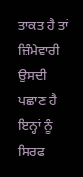ਤਾਕਤ ਹੈ ਤਾਂ ਜ਼ਿੰਮੇਵਾਰੀ ਉਸਦੀ ਪਛਾਣ ਹੈ ਇਨ੍ਹਾਂ ਨੂੰ ਸਿਰਫ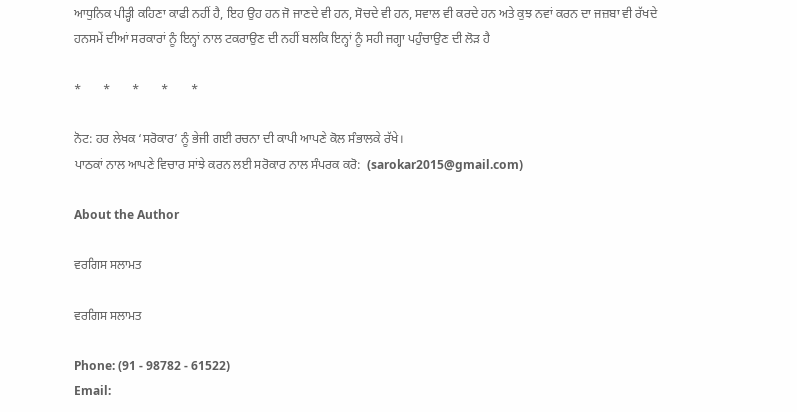ਆਧੁਨਿਕ ਪੀੜ੍ਹੀ ਕਹਿਣਾ ਕਾਫੀ ਨਹੀਂ ਹੈ, ਇਹ ਉਹ ਹਨ ਜੋ ਜਾਣਦੇ ਵੀ ਹਨ, ਸੋਚਦੇ ਵੀ ਹਨ, ਸਵਾਲ ਵੀ ਕਰਦੇ ਹਨ ਅਤੇ ਕੁਝ ਨਵਾਂ ਕਰਨ ਦਾ ਜਜ਼ਬਾ ਵੀ ਰੱਖਦੇ ਹਨਸਮੇਂ ਦੀਆਂ ਸਰਕਾਰਾਂ ਨੂੰ ਇਨ੍ਹਾਂ ਨਾਲ ਟਕਰਾਉਣ ਦੀ ਨਹੀਂ ਬਲਕਿ ਇਨ੍ਹਾਂ ਨੂੰ ਸਹੀ ਜਗ੍ਹਾ ਪਹੁੰਚਾਉਣ ਦੀ ਲੋੜ ਹੈ

*       *       *       *       *

ਨੋਟ: ਹਰ ਲੇਖਕ ‘ਸਰੋਕਾਰ’ ਨੂੰ ਭੇਜੀ ਗਈ ਰਚਨਾ ਦੀ ਕਾਪੀ ਆਪਣੇ ਕੋਲ ਸੰਭਾਲਕੇ ਰੱਖੇ।
ਪਾਠਕਾਂ ਨਾਲ ਆਪਣੇ ਵਿਚਾਰ ਸਾਂਝੇ ਕਰਨ ਲਈ ਸਰੋਕਾਰ ਨਾਲ ਸੰਪਰਕ ਕਰੋ:  (sarokar2015@gmail.com)

About the Author

ਵਰਗਿਸ ਸਲਾਮਤ

ਵਰਗਿਸ ਸਲਾਮਤ

Phone: (91 - 98782 - 61522)
Email: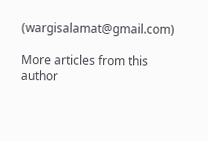(wargisalamat@gmail.com)

More articles from this author